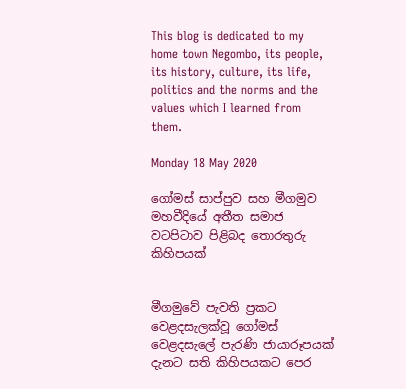This blog is dedicated to my home town Negombo, its people, its history, culture, its life, politics and the norms and the values which I learned from them.

Monday 18 May 2020

ගෝමස් සාප්පුව සහ මීගමුව මහවීදියේ අතීත සමාජ වටපිටාව පිළිබද තොරතුරු කිහිපයක්


මීගමුවේ පැවති ප්‍රකට වෙළදසැලක්වූ ගෝමස් වෙළදසැලේ පැරණි ජායාරූපයක් දැනට සති කිහිපයකට පෙර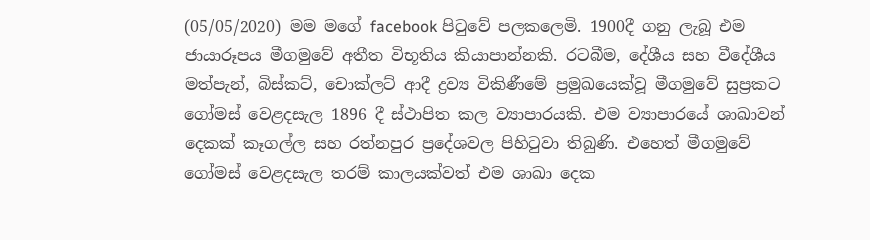(05/05/2020) මම මගේ facebook පිටුවේ පලකලෙමි. 1900දී ගනු ලැබූ එම ජායාරූපය මීගමුවේ අතීත විභූතිය කියාපාන්නකි. රටබීම, දේශීය සහ වීදේශීය මත්පැන්, බිස්කට්, චොක්ලට් ආදී ද්‍රව්‍ය විකිණීමේ ප්‍රමුඛයෙක්වූ මීගමුවේ සුප්‍රකට  ගෝමස් වෙළදසැල 1896 දී ස්ථාපිත කල ව්‍යාපාරයකි. එම ව්‍යාපාරයේ ශාඛාවන් දෙකක් කෑගල්ල සහ රත්නපුර ප්‍රදේශවල පිහිටුවා තිබුණි. එහෙත් මීගමුවේ ගෝමස් වෙළදසැල තරම් කාලයක්වත් එම ශාඛා දෙක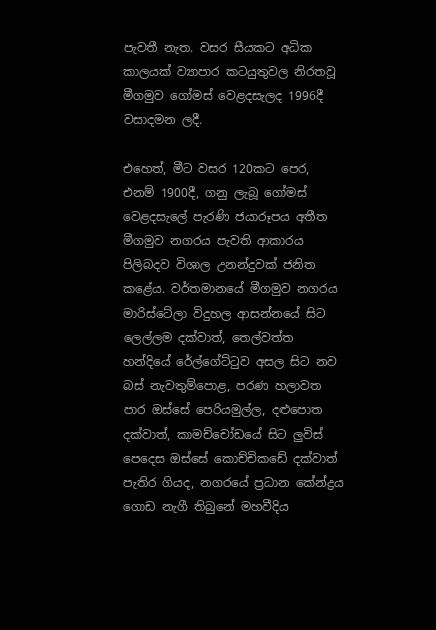පැවතී නැත. වසර සීයකට අධික කාලයක් ව්‍යාපාර කටයුතුවල නිරතවූ මීගමුව ගෝමස් වෙළදසැලද 1996දී වසාදමන ලදී.

එහෙත්, මීට වසර 120කට පෙර, එනම් 1900දී, ගනු ලැබූ ගෝමස් වෙළදසැලේ පැරණි ජයාරූපය අතීත මීගමුව නගරය පැවති ආකාරය පිලිබදව විශාල උනන්දුවක් ජනිත කළේය. වර්තමානයේ මීගමුව නගරය මාරිස්ටේලා විදුහල ආසන්නයේ සිට ලෙල්ලම දක්වාත්, තෙල්වත්ත හන්දියේ රේල්ගේට්ටුව අසල සිට නව බස් නැවතුම්පොළ, පරණ හලාවත පාර ඔස්සේ පෙරියමුල්ල, දළුපොත දක්වාත්, කාමච්චෝඩයේ සිට ලුවිස් පෙදෙස ඔස්සේ කොච්චිකඩේ දක්වාත් පැතිර ගියද, නගරයේ ප්‍රධාන කේන්ද්‍රය ගොඩ නැගී තිබුනේ මහවීදිය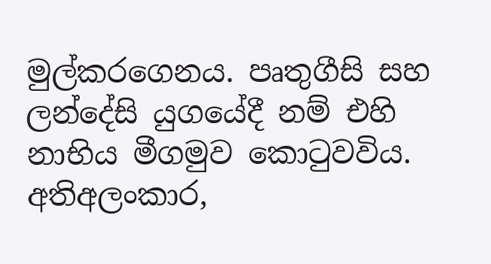මුල්කරගෙනය. පෘතුගීසි සහ ලන්දේසි යුගයේදී නම් එහි නාභිය මීගමුව කොටුවවිය. අතිඅලංකාර,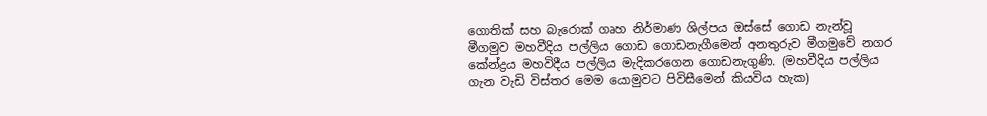ගොතික් සහ බැරොක් ගෘහ නිර්මාණ ශිල්පය ඔස්සේ ගොඩ නැන්වූ මීගමුව මහවීදිය පල්ලිය ගොඩ ගොඩනැගීමෙන් අනතුරුව මීගමුවේ නගර කේන්ද්‍රය මහවිදීය පල්ලිය මැදිකරගෙන ගොඩනැගුණි. (මහවීදිය පල්ලිය ගැන වැඩි විස්තර මෙම යොමුවට පිවිසීමෙන් කියවිය හැක)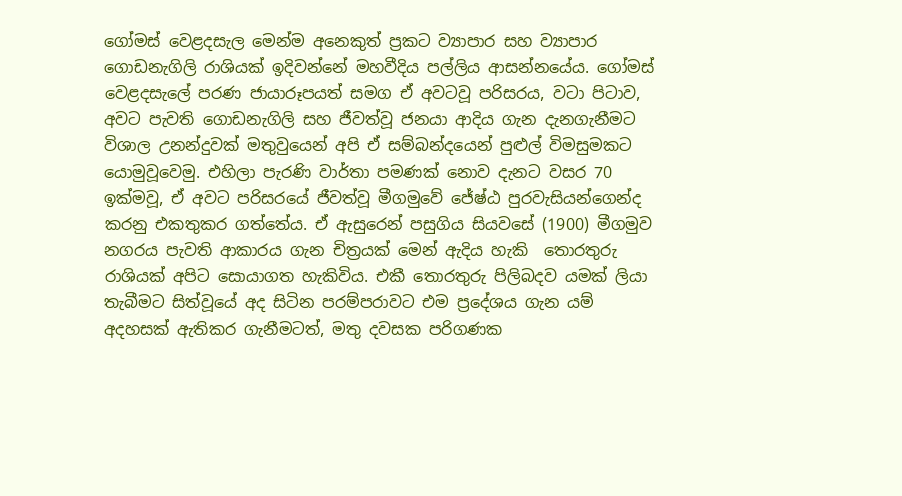ගෝමස් වෙළදසැල මෙන්ම අනෙකුත් ප්‍රකට ව්‍යාපාර සහ ව්‍යාපාර ගොඩනැගිලි රාශියක් ඉදිවන්නේ මහවීදිය පල්ලිය ආසන්නයේය. ගෝමස් වෙළදසැලේ පරණ ජායාරූපයත් සමග ඒ අවටවූ පරිසරය, වටා පිටාව, අවට පැවති ගොඩනැගිලි සහ ජීවත්වූ ජනයා ආදිය ගැන දැනගැනීමට විශාල උනන්දුවක් මතුවුයෙන් අපි ඒ සම්බන්දයෙන් පුළුල් විමසුමකට යොමුවූවෙමු. එහිලා පැරණි වාර්තා පමණක් නොව දැනට වසර 70 ඉක්මවූ, ඒ අවට පරිසරයේ ජීවත්වූ මීගමුවේ ජේෂ්ඨ පුරවැසියන්ගෙන්ද කරනු එකතුකර ගත්තේය. ඒ ඇසුරෙන් පසුගිය සියවසේ (1900) මීගමුව නගරය පැවති ආකාරය ගැන චිත්‍රයක් මෙන් ඇදිය හැකි  තොරතුරු රාශියක් අපිට සොයාගත හැකිවිය. එකී තොරතුරු පිලිබදව යමක් ලියා තැබීමට සිත්වූයේ අද සිටින පරම්පරාවට එම ප්‍රදේශය ගැන යම් අදහසක් ඇතිකර ගැනීමටත්, මතු දවසක පරිගණක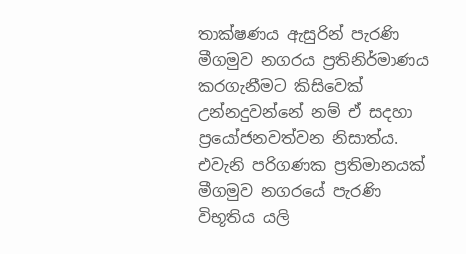තාක්ෂණය ඇසුරින් පැරණි මීගමුව නගරය ප්‍රතිනිර්මාණය කරගැනීමට කිසිවෙක් උන්නදුවන්නේ නම් ඒ සදහා ප්‍රයෝජනවත්වන නිසාත්ය. එවැනි පරිගණක ප්‍රතිමානයක් මීගමුව නගරයේ පැරණි විභූතිය යලි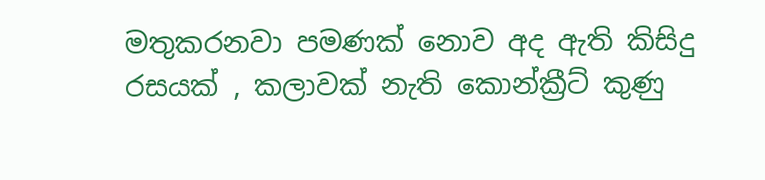මතුකරනවා පමණක් නොව අද ඇති කිසිදු රසයක් , කලාවක් නැති කොන්ක්‍රීට් කුණු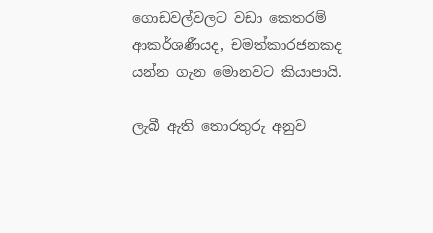ගොඩවල්වලට වඩා කෙතරම් ආකර්ශණීයද, චමත්කාරජනකද යන්න ගැන මොනවට කියාපායි.

ලැබී ඇති තොරතුරු අනුව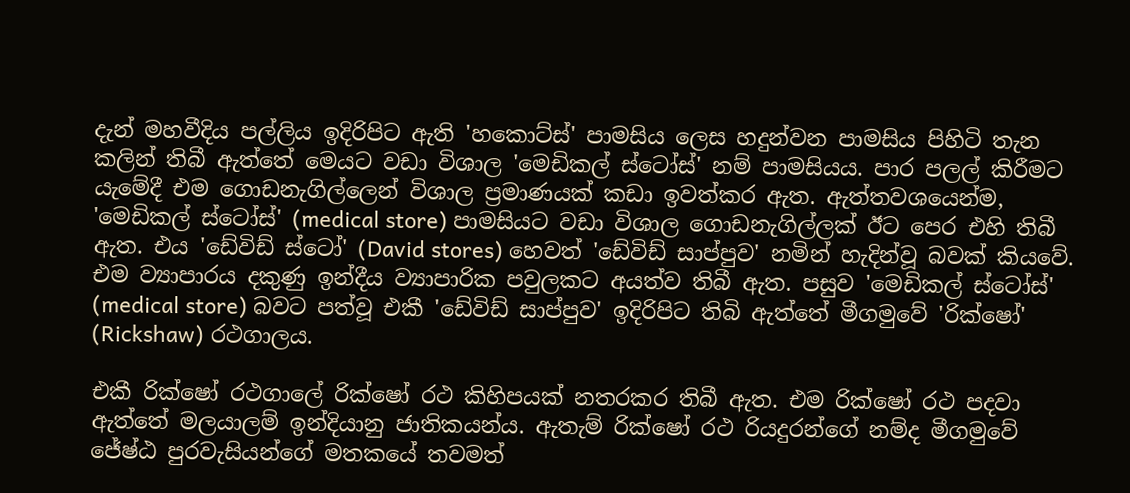දැන් මහවීදිය පල්ලිය ඉදිරිපිට ඇති 'හකොට්ස්' පාමසිය ලෙස හදුන්වන පාමසිය පිහිටි තැන කලින් තිබී ඇත්තේ මෙයට වඩා විශාල 'මෙඩිකල් ස්ටෝස්' නම් පාමසියය. පාර පලල් කිරීමට යැමේදී එම ගොඩනැගිල්ලෙන් විශාල ප්‍රමාණයක් කඩා ඉවත්කර ඇත. ඇත්තවශයෙන්ම, 'මෙඩිකල් ස්ටෝස්' (medical store) පාමසියට වඩා විශාල ගොඩනැගිල්ලක් ඊට පෙර එහි තිබී ඇත. එය 'ඩේවිඩ් ස්ටෝ' (David stores) හෙවත් 'ඩේවිඩ් සාප්පුව' නමින් හැදින්වූ බවක් කියවේ. එම ව්‍යාපාරය දකුණු ඉන්දීය ව්‍යාපාරික පවුලකට අයත්ව තිබී ඇත. පසුව 'මෙඩිකල් ස්ටෝස්' (medical store) බවට පත්වූ එකී 'ඩේවිඩ් සාප්පුව' ඉදිරිපිට තිබි ඇත්තේ මීගමුවේ 'රික්ෂෝ' (Rickshaw) රථගාලය.

එකී රික්ෂෝ රථගාලේ රික්ෂෝ රථ කිහිපයක් නතරකර තිබී ඇත. එම රික්ෂෝ රථ පදවා ඇත්තේ මලයාලම් ඉන්දියානු ජාතිකයන්ය. ඇතැම් රික්ෂෝ රථ රියදුරන්ගේ නම්ද මීගමුවේ ජේෂ්ඨ පුරවැසියන්ගේ මතකයේ තවමත්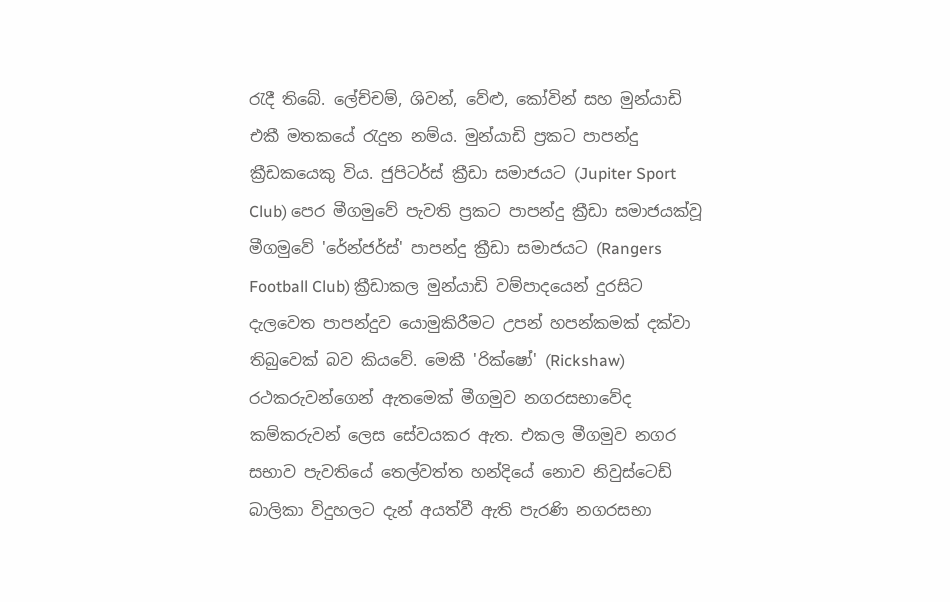රැදී තිබේ. ලේච්චම්, ශිවන්, වේළු, කෝවින් සහ මුන්යාඩි එකී මතකයේ රැදුන නම්ය. මුන්යාඩි ප්‍රකට පාපන්දු ක්‍රීඩකයෙකු විය. ජුපිටර්ස් ක්‍රීඩා සමාජයට (Jupiter Sport Club) පෙර මීගමුවේ පැවති ප්‍රකට පාපන්දු ක්‍රීඩා සමාජයක්වූ මීගමුවේ 'රේන්ජර්ස්' පාපන්දු ක්‍රීඩා සමාජයට (Rangers Football Club) ක්‍රීඩාකල මුන්යාඩි වම්පාදයෙන් දුරසිට දැලවෙත පාපන්දුව යොමුකිරීමට උපන් හපන්කමක් දක්වා තිබුවෙක් බව කියවේ. මෙකී 'රික්ෂෝ' (Rickshaw) රථකරුවන්ගෙන් ඇතමෙක් මීගමුව නගරසභාවේද කම්කරුවන් ලෙස සේවයකර ඇත. එකල මීගමුව නගර සභාව පැවතියේ තෙල්වත්ත හන්දියේ නොව නිවුස්ටෙඩ් බාලිකා විදුහලට දැන් අයත්වී ඇති පැරණි නගරසභා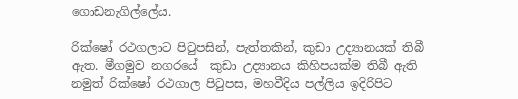ගොඩනැගිල්ලේය.

රික්ෂෝ රථගලාට පිටුපසින්, පැත්තකින්, කුඩා උද්‍යානයක් තිබී ඇත. මීගමුව නගරයේ  කුඩා උද්‍යානය කිහිපයක්ම තිබී ඇති නමුත් රික්ෂෝ රථගාල පිටුපස, මහවීදිය පල්ලිය ඉදිරිපිට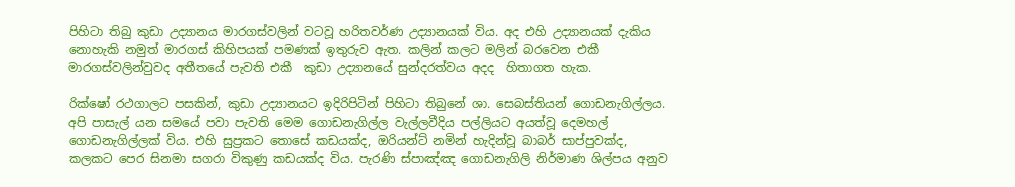පිහිටා තිබු කුඩා උද්‍යානය මාරගස්වලින් වටවූ හරිතවර්ණ උද්‍යානයක් විය. අද එහි උද්‍යානයක් දැකිය නොහැකි නමුත් මාරගස් කිහිපයක් පමණක් ඉතුරුව ඇත. කලින් කලට මලින් බරවෙන එකී මාරගස්වලින්වුවද අතීතයේ පැවති එකී  කුඩා උද්‍යානයේ සුන්දරත්වය අදද  හිතාගත හැක.

රික්ෂෝ රථගාලට පසකින්, කුඩා උද්‍යානයට ඉදිරිපිටින් පිහිටා තිබුනේ ශා. සෙබස්තියන් ගොඩනැගිල්ලය. අපි පාසැල් යන සමයේ පවා පැවති මෙම ගොඩනැගිල්ල වැල්ලවීදිය පල්ලියට අයත්වූ දෙමහල් ගොඩනැගිල්ලක් විය. එහි සුප්‍රකට තොසේ කඩයක්ද, ඔරියන්ට් නමින් හැදින්වූ බාබර් සාප්පුවක්ද, කලකට පෙර සිනමා සගරා විකුණු කඩයක්ද විය. පැරණි ස්පාඤ්ඤ ගොඩනැගිලි නිර්මාණ ශිල්පය අනුව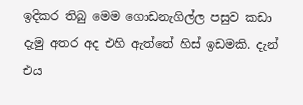ඉදිකර තිබු මෙම ගොඩනැගිල්ල පසුව කඩා දැමු අතර අද එහි ඇත්තේ හිස් ඉඩමකි. දැන් එය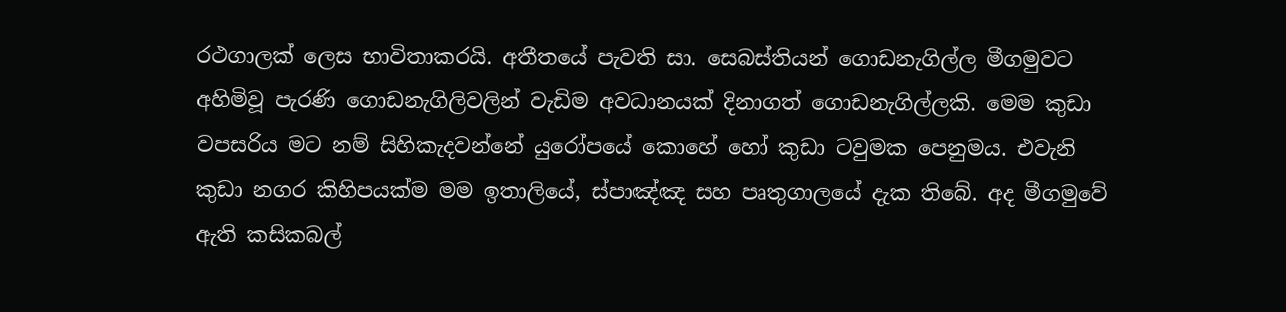රථගාලක් ලෙස භාවිතාකරයි. අතීතයේ පැවති සා. සෙබස්තියන් ගොඩනැගිල්ල මීගමුවට අහිමිවූ පැරණි ගොඩනැගිලිවලින් වැඩිම අවධානයක් දිනාගත් ගොඩනැගිල්ලකි. මෙම කුඩා වපසරිය මට නම් සිහිකැදවන්නේ යුරෝපයේ කොහේ හෝ කුඩා ටවුමක පෙනුමය. එවැනි කුඩා නගර කිහිපයක්ම මම ඉතාලියේ, ස්පාඤ්ඤ සහ පෘතුගාලයේ දැක තිබේ. අද මීගමුවේ ඇති කසිකබල්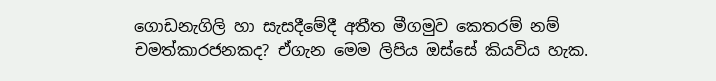ගොඩනැගිලි හා සැසදීමේදී අතීත මීගමුව කෙතරම් නම් චමත්කාරජනකද? ඒගැන මෙම ලිපිය ඔස්සේ කියවිය හැක.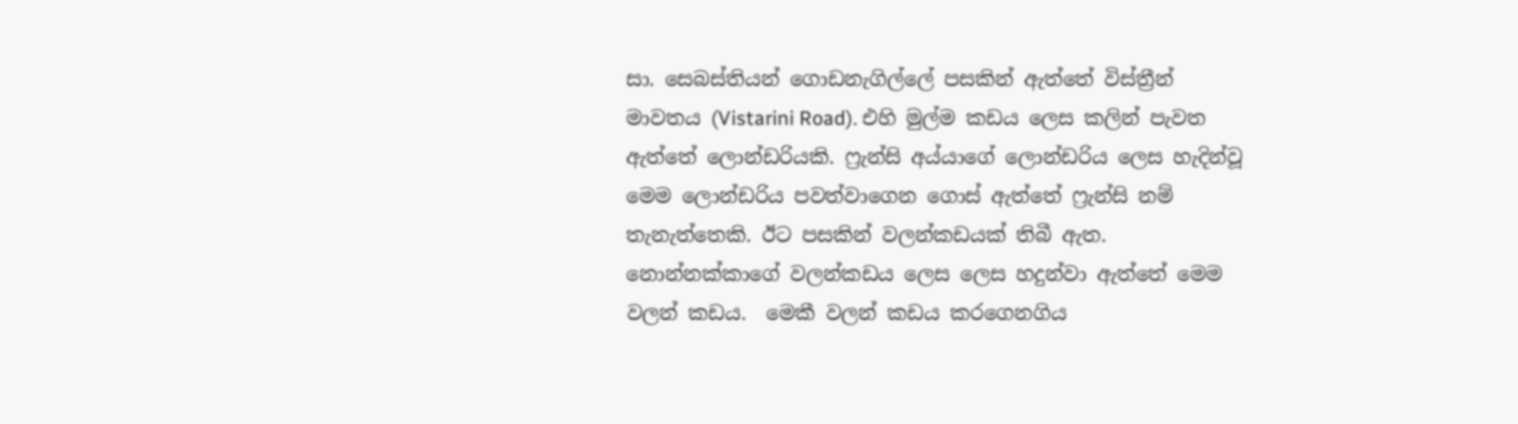සා. සෙබස්තියන් ගොඩනැගිල්ලේ පසකින් ඇත්තේ විස්ත්‍රීන් මාවතය (Vistarini Road). එහි මුල්ම කඩය ලෙස කලින් පැවත ඇත්තේ ලොන්ඩරියකි. ෆ්‍රැන්සි අය්යාගේ ලොන්ඩරිය ලෙස හැදින්වූ මෙම ලොන්ඩරිය පවත්වාගෙන ගොස් ඇත්තේ ෆ්‍රැන්සි නම් තැනැත්තෙකි. ඊට පසකින් වලන්කඩයක් තිබී ඇත. නොන්නක්කාගේ වලන්කඩය ලෙස ලෙස හදුන්වා ඇත්තේ මෙම වලන් කඩය.  මෙකී වලන් කඩය කරගෙනගිය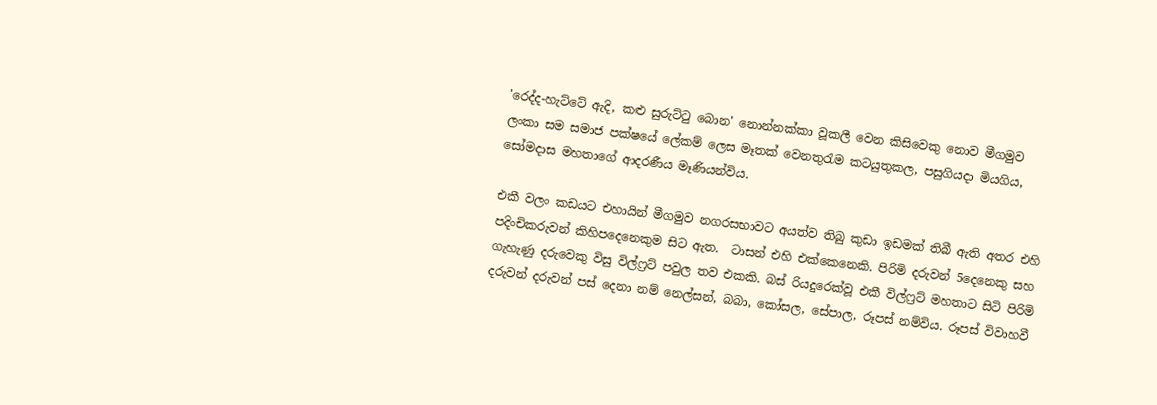'රෙද්ද-හැට්ටේ ඇදි, කළු සුරුට්ටු බොන' නොන්නක්කා වූකලී වෙන කිසිවෙකු නොව මීගමුව ලංකා සම සමාජ පක්ෂයේ ලේකම් ලෙස මෑතක් වෙනතුරැම කටයුතුකල, පසුගියදා මියගිය, සෝමදාස මහතාගේ ආදරණීය මෑණියන්විය.

එකී වලං කඩයට එහායින් මීගමුව නගරසභාවට අයත්ව තිබු කුඩා ඉඩමක් තිබී ඇති අතර එහි පදිංචිකරුවන් කිහිපදෙනෙකුම සිට ඇත.  ටාසන් එහි එක්කෙනෙකි. පිරිමි දරුවන් 5දෙනෙකු සහ ගැහැණු දරුවෙකු විසු විල්ෆ්‍රට් පවුල තව එකකි. බස් රියදුරෙක්වූ එකී විල්ෆ්‍රට් මහතාට සිටි පිරිමි දරුවන් දරුවන් පස් දෙනා නම් නෙල්සන්, බබා, කෝසල, සේපාල, රූපස් නම්විය. රූපස් විවාහවී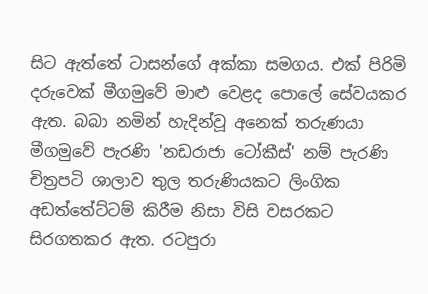සිට ඇත්තේ ටාසන්ගේ අක්කා සමගය. එක් පිරිමි දරුවෙක් මීගමුවේ මාළු වෙළද පොලේ සේවයකර ඇත. බබා නමින් හැදින්වූ අනෙක් තරුණයා මීගමුවේ පැරණි 'නඩරාජා ටෝකීස්' නම් පැරණි චිත්‍රපටි ශාලාව තුල තරුණියකට ලිංගික අඩත්තේට්ටම් කිරීම නිසා විසි වසරකට සිරගතකර ඇත. රටපුරා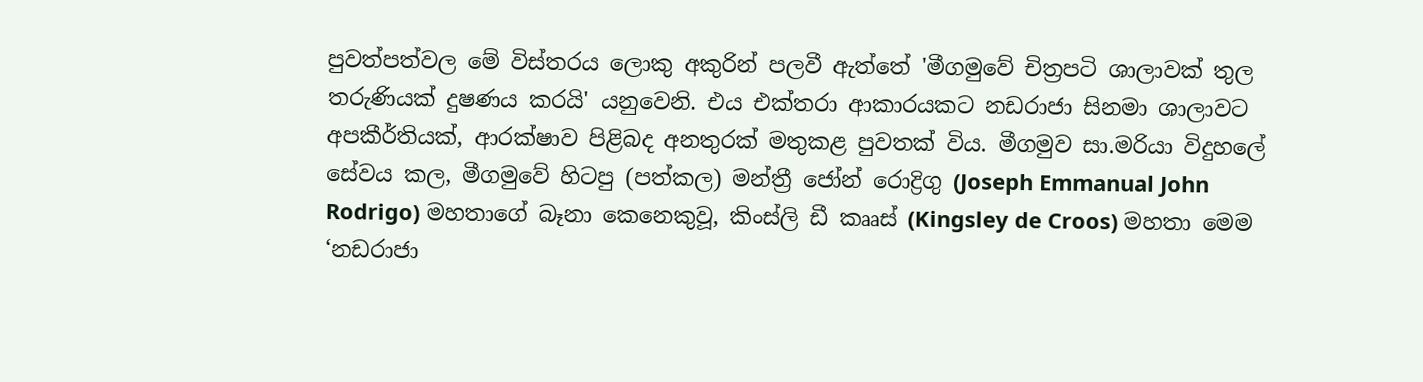පුවත්පත්වල මේ විස්තරය ලොකු අකුරින් පලවී ඇත්තේ 'මීගමුවේ චිත්‍රපටි ශාලාවක් තුල තරුණියක් දුෂණය කරයි' යනුවෙනි. එය එක්තරා ආකාරයකට නඩරාජා සිනමා ශාලාවට අපකීර්තියක්, ආරක්ෂාව පිළිබද අනතුරක් මතුකළ පුවතක් විය. මීගමුව සා.මරියා විදුහලේ සේවය කල, මීගමුවේ හිටපු (පත්කල) මන්ත්‍රී ජෝන් රොද්‍රිගු (Joseph Emmanual John Rodrigo) මහතාගේ බෑනා කෙනෙකුවූ, කිංස්ලි ඩී කෲස් (Kingsley de Croos) මහතා මෙම ‘නඩරාජා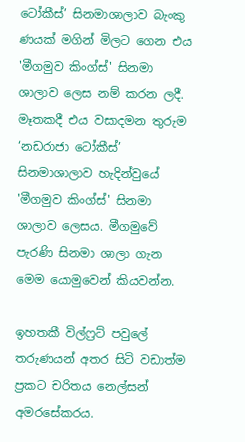ටෝකීස්’ සිනමාශාලාව බැංකු ණයක් මගින් මිලට ගෙන එය 'මීගමුව කිංග්ස්' සිනමා ශාලාව ලෙස නම් කරන ලදී. මෑතකදී එය වසාදමන තුරුම ‘නඩරාජා ටෝකීස්’ සිනමාශාලාව හැදින්වුයේ 'මීගමුව කිංග්ස්' සිනමා ශාලාව ලෙසය. මීගමුවේ පැරණි සිනමා ශාලා ගැන මෙම යොමුවෙන් කියවන්න.

ඉහතකී විල්ෆ්‍රට් පවුලේ තරුණයන් අතර සිටි වඩාත්ම ප්‍රකට චරිතය නෙල්සන් අමරසේකරය.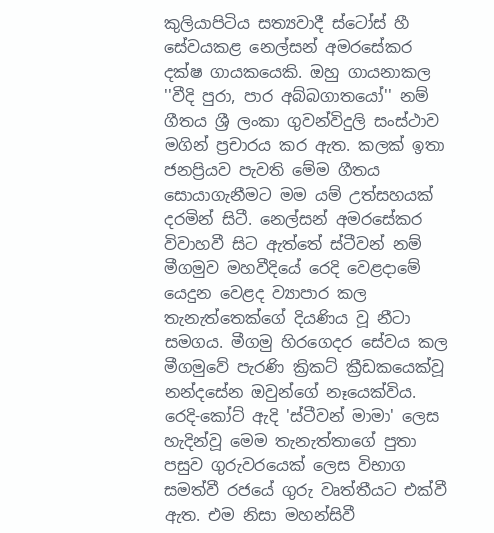කුලියාපිටිය සත්‍යවාදී ස්ටෝස් හී සේවයකළ නෙල්සන් අමරසේකර දක්ෂ ගායකයෙකි. ඔහු ගායනාකල ''වීදි පුරා, පාර අබ්බගාතයෝ'' නම් ගීතය ශ්‍රී ලංකා ගුවන්විදුලි සංස්ථාව මගින් ප්‍රචාරය කර ඇත. කලක් ඉතා ජනප්‍රියව පැවති මේම ගීතය සොයාගැනීමට මම යම් උත්සහයක් දරමින් සිටී. නෙල්සන් අමරසේකර විවාහවී සිට ඇත්තේ ස්ටීවන් නම් මීගමුව මහවීදියේ රෙදි වෙළදාමේ යෙදුන වෙළද ව්‍යාපාර කල තැනැත්තෙක්ගේ දියණිය වූ නීටා සමගය. මීගමු හිරගෙදර සේවය කල මීගමුවේ පැරණි ක්‍රිකට් ක්‍රීඩකයෙක්වූ නන්දසේන ඔවුන්ගේ නෑයෙක්විය. රෙදි-කෝට් ඇදි 'ස්ටීවන් මාමා' ලෙස හැදින්වූ මෙම තැනැත්තාගේ පුතා පසුව ගුරුවරයෙක් ලෙස විභාග සමත්වී රජයේ ගුරු වෘත්තීයට එක්වී ඇත. එම නිසා මහන්සිවී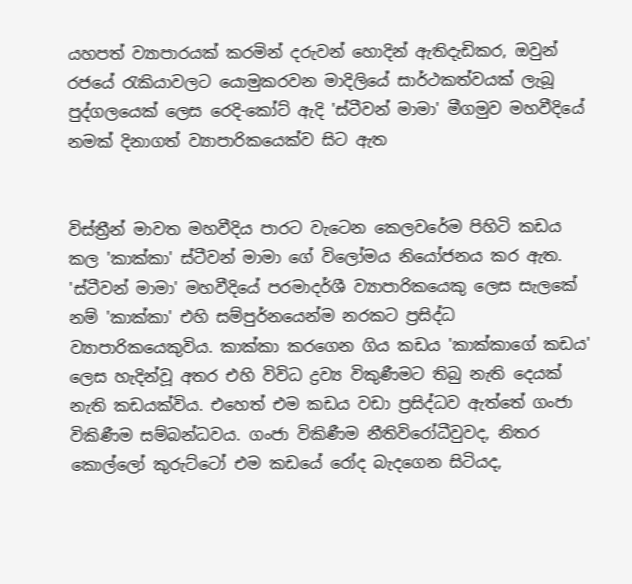යහපත් ව්‍යාපාරයක් කරමින් දරුවන් හොදින් ඇතිදැඩිකර, ඔවුන් රජයේ රැකියාවලට යොමුකරවන මාදිලියේ සාර්ථකත්වයක් ලැබූ පුද්ගලයෙක් ලෙස රෙදි-කෝට් ඇදි 'ස්ටීවන් මාමා' මීගමුව මහවීදියේ නමක් දිනාගත් ව්‍යාපාරිකයෙක්ව සිට ඇත


විස්ත්‍රීන් මාවත මහවීදිය පාරට වැටෙන කෙලවරේම පිහිටි කඩය කල 'කාක්කා' ස්ටීවන් මාමා ගේ විලෝමය නියෝජනය කර ඇත. 'ස්ටීවන් මාමා' මහවීදියේ පරමාදර්ශී ව්‍යාපාරිකයෙකු ලෙස සැලකේ නම් 'කාක්කා' එහි සම්පුර්නයෙන්ම නරකට ප්‍රසිද්ධ ව්‍යාපාරිකයෙකුවිය. කාක්කා කරගෙන ගිය කඩය 'කාක්කාගේ කඩය' ලෙස හැදින්වූ අතර එහි විවිධ ද්‍රව්‍ය විකුණීමට තිබු නැති දෙයක් නැති කඩයක්විය. එහෙත් එම කඩය වඩා ප්‍රසිද්ධව ඇත්තේ ගංජා විකිණීම සම්බන්ධවය. ගංජා විකිණීම නීතිවිරෝධීවුවද, නිතර කොල්ලෝ කුරුට්ටෝ එම කඩයේ රෝද බැදගෙන සිටියද,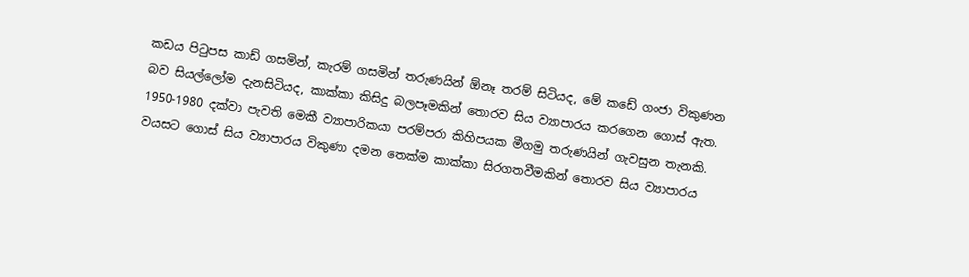කඩය පිටුපස කාඩ් ගසමින්, කැරම් ගසමින් තරුණයින් ඕනෑ තරම් සිටියද, මේ කඩේ ගංජා විකුණන බව සියල්ලෝම දැනසිටියද, කාක්කා කිසිදු බලපෑමකින් තොරව සිය ව්‍යාපාරය කරගෙන ගොස් ඇත. 1950-1980 දක්වා පැවති මෙකී ව්‍යාපාරිකයා පරම්පරා කිහිපයක මීගමු තරුණයින් ගැවසුන තැනකි. වයසට ගොස් සිය ව්‍යාපාරය විකුණා දමන තෙක්ම කාක්කා සිරගතවීමකින් තොරව සිය ව්‍යාපාරය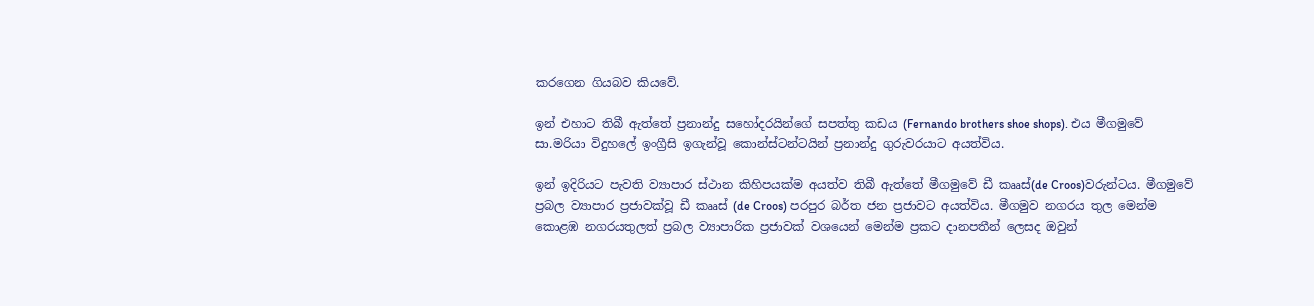කරගෙන ගියබව කියවේ.

ඉන් එහාට තිබී ඇත්තේ ප්‍රනාන්දු සහෝදරයින්ගේ සපත්තු කඩය (Fernando brothers shoe shops). එය මීගමුවේ සා.මරියා විදුහලේ ඉංග්‍රීසි ඉගැන්වූ කොන්ස්ටන්ටයින් ප්‍රනාන්දු ගුරුවරයාට අයත්විය.

ඉන් ඉදිරියට පැවති ව්‍යාපාර ස්ථාන කිහිපයක්ම අයත්ව තිබී ඇත්තේ මීගමුවේ ඩී කෲස්(de Croos)වරුන්ටය. මීගමුවේ ප්‍රබල ව්‍යාපාර ප්‍රජාවක්වූ ඩී කෲස් (de Croos) පරපුර බර්ත ජන ප්‍රජාවට අයත්විය. මීගමුව නගරය තුල මෙන්ම කොළඹ නගරයතුලත් ප්‍රබල ව්‍යාපාරික ප්‍රජාවක් වශයෙන් මෙන්ම ප්‍රකට දානපතීන් ලෙසද ඔවුන්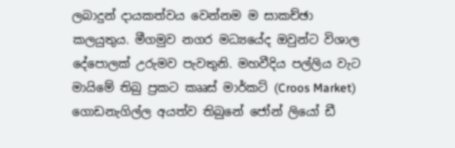ලබාදුන් දායකත්වය වෙන්නම ම සාකච්ඡා කලයුතුය. මීගමුව නගර මධ්‍යයේද ඔවුන්ට විශාල දේපොලක් උරුමව පැවතුනි. මහවීදිය පල්ලිය වැට මායිමේ තිබු ප්‍රකට කෲස් මාර්කට් (Croos Market) ගොඩනැගිල්ල අයත්ව තිබුනේ ජෝන් ලියෝ ඩී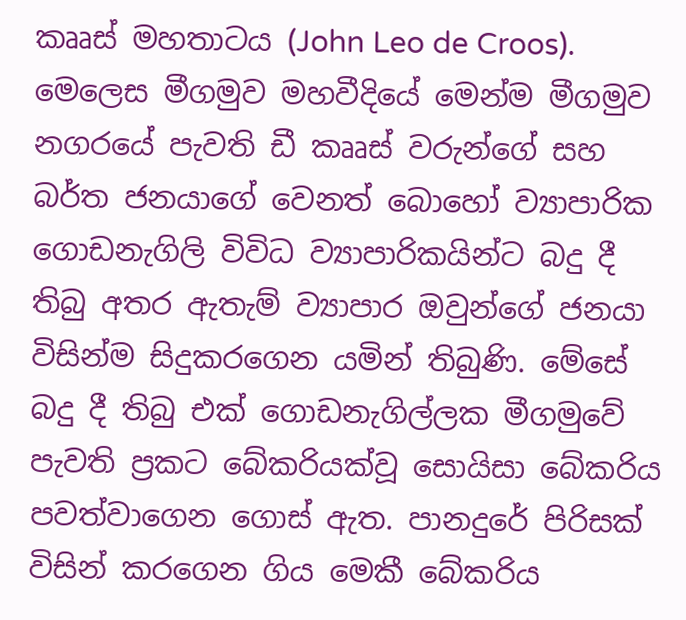කෲස් මහතාටය (John Leo de Croos). මෙලෙස මීගමුව මහවීදියේ මෙන්ම මීගමුව නගරයේ පැවති ඩී කෲස් වරුන්ගේ සහ බර්ත ජනයාගේ වෙනත් බොහෝ ව්‍යාපාරික ගොඩනැගිලි විවිධ ව්‍යාපාරිකයින්ට බදු දී තිබු අතර ඇතැම් ව්‍යාපාර ඔවුන්ගේ ජනයා විසින්ම සිදුකරගෙන යමින් තිබුණි. මේසේ බදු දී තිබු එක් ගොඩනැගිල්ලක මීගමුවේ පැවති ප්‍රකට බේකරියක්වූ සොයිසා බේකරිය පවත්වාගෙන ගොස් ඇත. පානදුරේ පිරිසක් විසින් කරගෙන ගිය මෙකී බේකරිය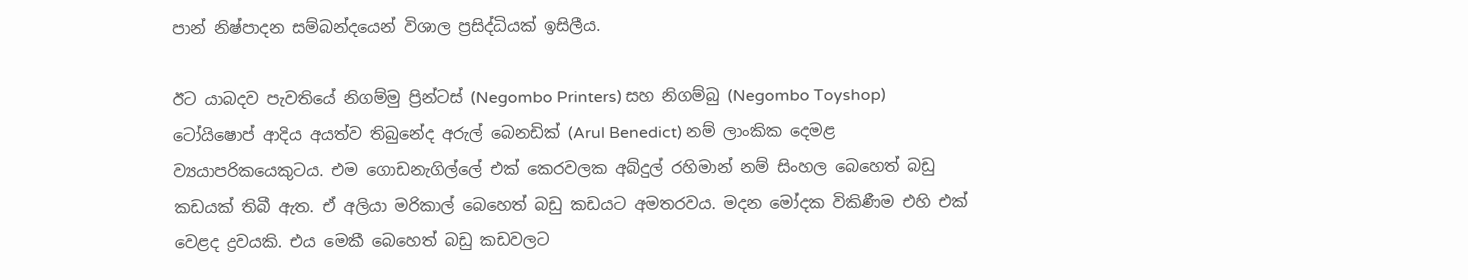පාන් නිෂ්පාදන සම්බන්දයෙන් විශාල ප්‍රසිද්ධියක් ඉසිලීය.

ඊට යාබදව පැවතියේ නිගම්මු ප්‍රින්ටස් (Negombo Printers) සහ නිගම්බු (Negombo Toyshop) ටෝයිෂොප් ආදිය අයත්ව තිබුනේද අරුල් බෙනඩික් (Arul Benedict) නම් ලාංකික දෙමළ ව්‍යයාපරිකයෙකුටය. එම ගොඩනැගිල්ලේ එක් කෙරවලක අබ්දුල් රහිමාන් නම් සිංහල බෙහෙත් බඩු කඩයක් තිබී ඇත. ඒ අලියා මරිකාල් බෙහෙත් බඩු කඩයට අමතරවය. මදන මෝදක විකිණීම එහි එක් වෙළද ද්‍රවයකි. එය මෙකී බෙහෙත් බඩු කඩවලට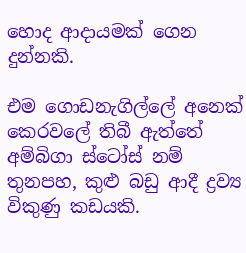හොද ආදායමක් ගෙන දුන්නකි.

එම ගොඩනැගිල්ලේ අනෙක් කෙරවලේ තිබී ඇත්තේ අම්බිගා ස්ටෝස් නම්  තුනපහ, කුළු බඩු ආදී ද්‍රව්‍ය විකුණු කඩයකි.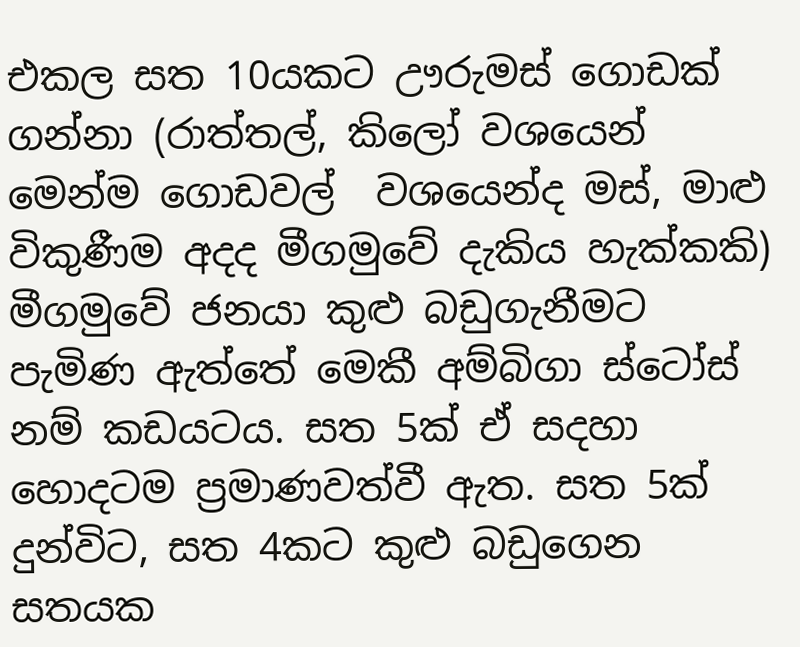එකල සත 10යකට ඌරුමස් ගොඩක් ගන්නා (රාත්තල්, කිලෝ වශයෙන් මෙන්ම ගොඩවල්  වශයෙන්ද මස්, මාළු විකුණීම අදද මීගමුවේ දැකිය හැක්කකි) මීගමුවේ ජනයා කුළු බඩුගැනීමට පැමිණ ඇත්තේ මෙකී අම්බිගා ස්ටෝස් නම් කඩයටය. සත 5ක් ඒ සදහා හොදටම ප්‍රමාණවත්වී ඇත. සත 5ක් දුන්විට, සත 4කට කුළු බඩුගෙන සතයක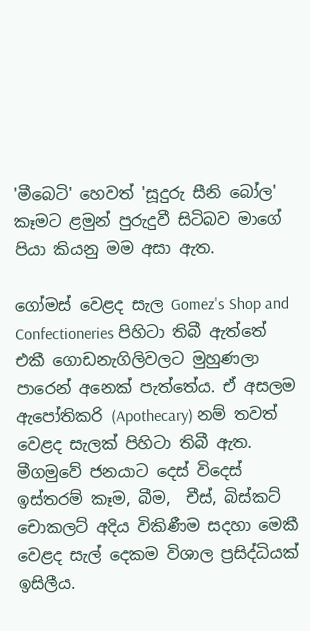'මීබෙටි' හෙවත් 'සූදුරු සීනි බෝල' කෑමට ළමුන් පුරුදුවී සිටිබව මාගේ පියා කියනු මම අසා ඇත.

ගෝමස් වෙළද සැල Gomez's Shop and Confectioneries පිහිටා තිබී ඇත්තේ එකී ගොඩනැගිලිවලට මුහුණලා පාරෙන් අනෙක් පැත්තේය. ඒ අසලම ඇපෝතිකරි (Apothecary) නම් තවත් වෙළද සැලක් පිහිටා තිබී ඇත. මීගමුවේ ජනයාට දෙස් විදෙස් ඉස්තරම් කෑම, බීම,  චීස්, බිස්කට් චොකලට් අදිය විකිණීම සදහා මෙකී වෙළද සැල් දෙකම විශාල ප්‍රසිද්ධියක් ඉසිලීය.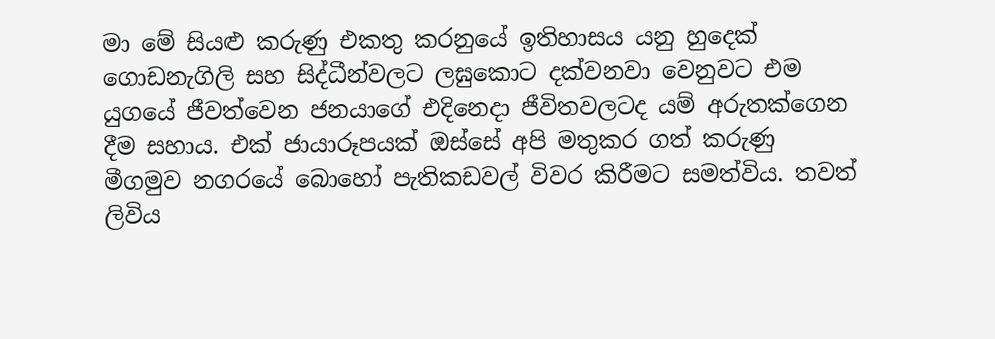මා මේ සියළු කරුණු එකතු කරනුයේ ඉතිහාසය යනු හුදෙක් ගොඩනැගිලි සහ සිද්ධීන්වලට ලඝුකොට දක්වනවා වෙනුවට එම යුගයේ ජීවත්වෙන ජනයාගේ එදිනෙදා ජීවිතවලටද යම් අරුතක්ගෙන දීම සහාය. එක් ජායාරූපයක් ඔස්සේ අපි මතුකර ගත් කරුණු මීගමුව නගරයේ බොහෝ පැතිකඩවල් විවර කිරීමට සමත්විය. තවත් ලිවිය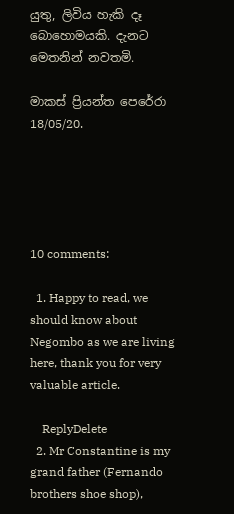යුතු, ලිවිය හැකි දෑ බොහොමයකි. දැනට මෙතනින් නවතමි.

මාකස් ප්‍රියන්ත පෙරේරා
18/05/20.





10 comments:

  1. Happy to read, we should know about Negombo as we are living here, thank you for very valuable article.

    ReplyDelete
  2. Mr Constantine is my grand father (Fernando brothers shoe shop),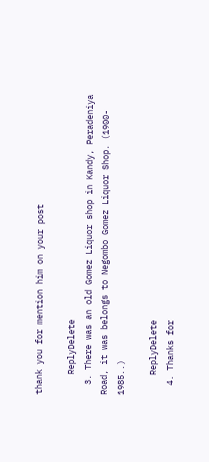thank you for mention him on your post

    ReplyDelete
  3. There was an old Gomez Liquor shop in Kandy, Peradeniya Road, it was belongs to Negombo Gomez Liquor Shop. (1900- 1985..)

    ReplyDelete
  4. Thanks for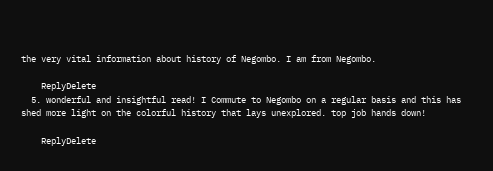the very vital information about history of Negombo. I am from Negombo.

    ReplyDelete
  5. wonderful and insightful read! I Commute to Negombo on a regular basis and this has shed more light on the colorful history that lays unexplored. top job hands down!

    ReplyDelete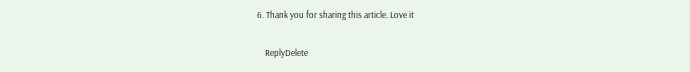6. Thank you for sharing this article. Love it

    ReplyDelete